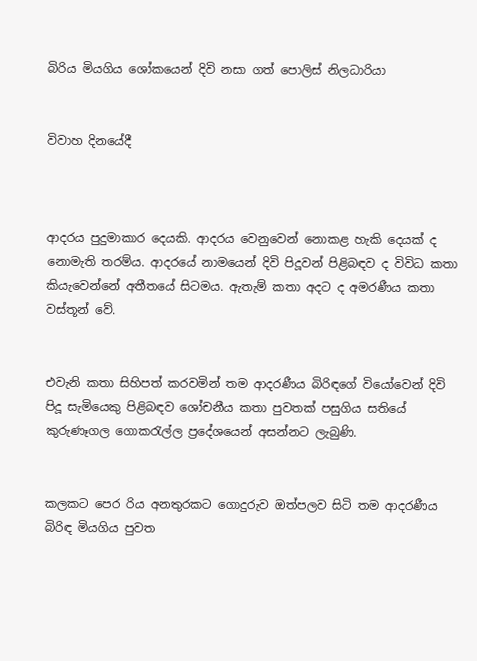බිරිය මියගිය ශෝකයෙන් දිවි නසා ගත් පොලිස් නිලධාරියා


විවාහ දිනයේදී



ආදරය පුදුමාකාර දෙයකි. ආදරය වෙනුවෙන් නොකළ හැකි දෙයක් ද නොමැති තරම්ය. ආදරයේ නාමයෙන් දිවි පිදූවන් පිළිබඳව ද විවිධ කතා කියැවෙන්නේ අතීතයේ සිටමය. ඇතැම් කතා අදට ද අමරණීය කතා වස්තූන් වේ.


එවැනි කතා සිහිපත් කරවමින් තම ආදරණීය බිරිඳගේ වියෝවෙන් දිවි පිදූ සැමියෙකු පිළිබඳව ශෝචනීය කතා පුවතක් පසුගිය සතියේ කුරුණෑගල ගොකරැල්ල ප්‍රදේශයෙන් අසන්නට ලැබුණි.


කලකට පෙර රිය අනතුරකට ගොදුරුව ඔත්පලව සිටි තම ආදරණීය බිරිඳ මියගිය පුවත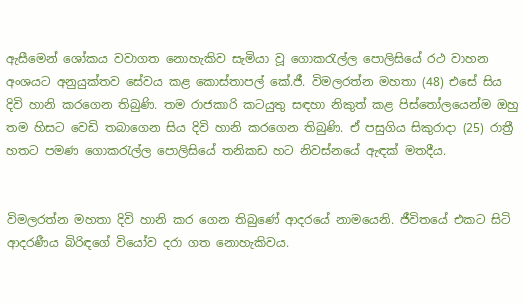ඇසීමෙන් ශෝකය වවාගත නොහැකිව සැමියා වූ ගොකරැල්ල පොලිසියේ රථ වාහන අංශයට අනුයුක්තව සේවය කළ කොස්තාපල් කේ.ජී. විමලරත්න මහතා (48) එසේ සිය දිවි හානි කරගෙන තිබුණි. තම රාජකාරි කටයුතු සඳහා නිකුත් කළ පිස්තෝලයෙන්ම ඔහු තම හිසට වෙඩි තබාගෙන සිය දිවි හානි කරගෙන තිබුණි. ඒ පසුගිය සිකුරාදා (25) රාත්‍රී හතට පමණ ගොකරැල්ල පොලිසියේ තනිකඩ හට නිවස්නයේ ඇඳක් මතදීය.


විමලරත්න මහතා දිවි හානි කර ගෙන තිබුණේ ආදරයේ නාමයෙනි. ජීවිතයේ එකට සිටි ආදරණීය බිරිඳගේ වියෝව දරා ගත නොහැකිවය.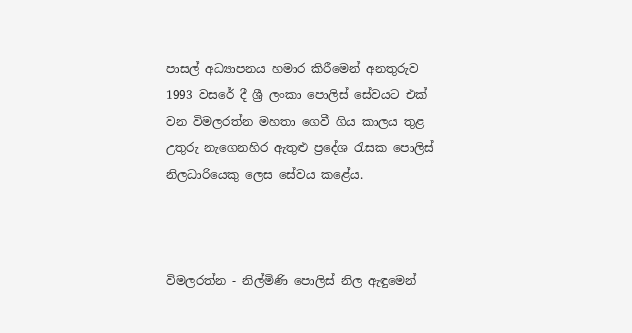පාසල් අධ්‍යාපනය හමාර කිරීමෙන් අනතුරුව 1993 වසරේ දී ශ්‍රී ලංකා පොලිස් සේවයට එක් වන විමලරත්න මහතා ගෙවී ගිය කාලය තුළ උතුරු නැගෙනහිර ඇතුළු ප්‍රදේශ රැසක පොලිස් නිලධාරියෙකු ලෙස සේවය කළේය.



විමලරත්න - නිල්මිණි පොලිස් නිල ඇඳුමෙන්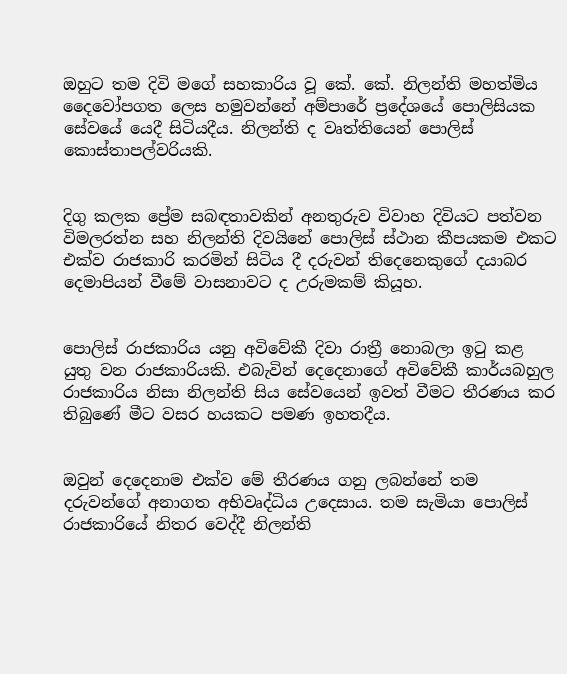ඔහුට තම දිවි මගේ සහකාරිය වූ කේ. කේ. නිලන්ති මහත්මිය දෛවෝපගත ලෙස හමුවන්නේ අම්පාරේ ප්‍රදේශයේ පොලිසියක සේවයේ යෙදී සිටියදීය. නිලන්ති ද වෘත්තියෙන් පොලිස් කොස්තාපල්වරියකි.


දිගු කලක ප්‍රේම සබඳතාවකින් අනතුරුව විවාහ දිවියට පත්වන විමලරත්න සහ නිලන්ති දිවයිනේ පොලිස් ස්ථාන කීපයකම එකට එක්ව රාජකාරි කරමින් සිටිය දී දරුවන් තිදෙනෙකුගේ දයාබර දෙමාපියන් වීමේ වාසනාවට ද උරුමකම් කියූහ.


පොලිස් රාජකාරිය යනු අවිවේකී දිවා රාත්‍රී නොබලා ඉටු කළ යුතු වන රාජකාරියකි. එබැවින් දෙදෙනාගේ අවිවේකී කාර්යබහුල රාජකාරිය නිසා නිලන්ති සිය සේවයෙන් ඉවත් වීමට තීරණය කර තිබුණේ මීට වසර හයකට පමණ ඉහතදීය.


ඔවුන් දෙදෙනාම එක්ව මේ තීරණය ගනු ලබන්නේ තම දරුවන්ගේ අනාගත අභිවෘද්ධිය උදෙසාය. තම සැමියා පොලිස් රාජකාරියේ නිතර වෙද්දී නිලන්ති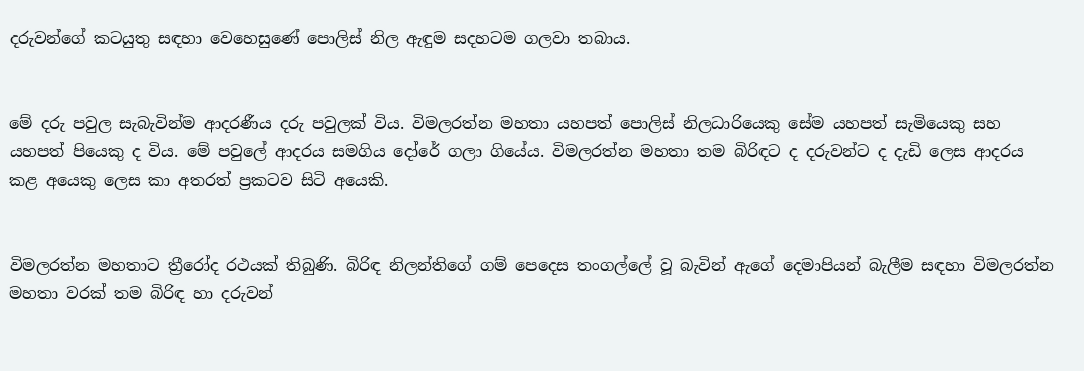දරුවන්ගේ කටයුතු සඳහා වෙහෙසුණේ පොලිස් නිල ඇඳුම සදහටම ගලවා තබාය.


මේ දරු පවුල සැබැවින්ම ආදරණීය දරු පවුලක් විය. විමලරත්න මහතා යහපත් පොලිස් නිලධාරියෙකු සේම යහපත් සැමියෙකු සහ යහපත් පියෙකු ද විය. මේ පවුලේ ආදරය සමගිය දෝරේ ගලා ගියේය. විමලරත්න මහතා තම බිරිඳට ද දරුවන්ට ද දැඩි ලෙස ආදරය කළ අයෙකු ලෙස කා අතරත් ප්‍රකටව සිටි අයෙකි.


විමලරත්න මහතාට ත්‍රීරෝද රථයක් තිබුණි. බිරිඳ නිලන්තිගේ ගම් පෙදෙස තංගල්ලේ වූ බැවින් ඇගේ දෙමාපියන් බැලීම සඳහා විමලරත්න මහතා වරක් තම බිරිඳ හා දරුවන්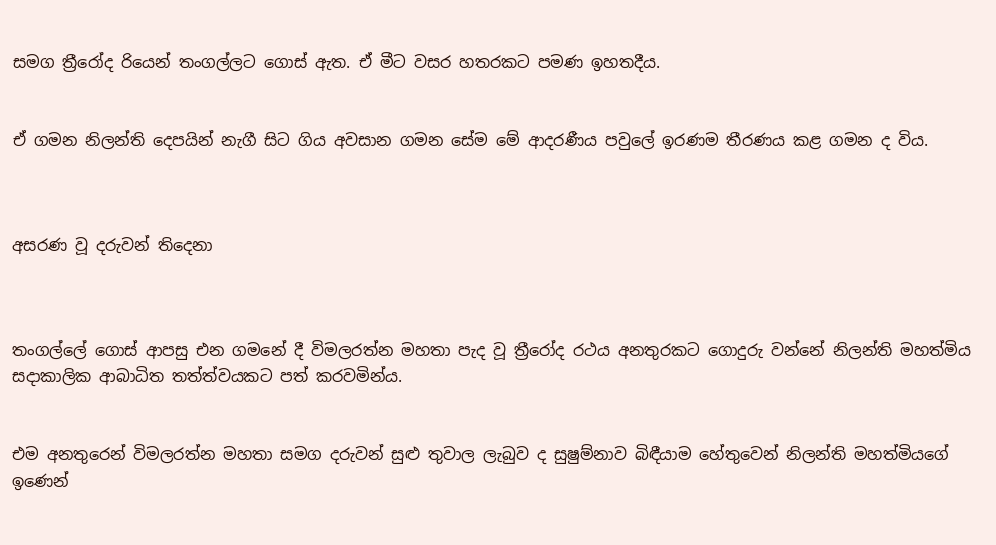සමග ත්‍රීරෝද රියෙන් තංගල්ලට ගොස් ඇත. ඒ මීට වසර හතරකට පමණ ඉහතදීය.


ඒ ගමන නිලන්ති දෙපයින් නැගී සිට ගිය අවසාන ගමන සේම මේ ආදරණීය පවුලේ ඉරණම තීරණය කළ ගමන ද විය.



අසරණ වූ දරුවන් තිදෙනා



තංගල්ලේ ගොස් ආපසු එන ගමනේ දී විමලරත්න මහතා පැද වූ ත්‍රීරෝද රථය අනතුරකට ගොදුරු වන්නේ නිලන්ති මහත්මිය සදාකාලික ආබාධිත තත්ත්වයකට පත් කරවමින්ය.


එම අනතුරෙන් විමලරත්න මහතා සමග දරුවන් සුළු තුවාල ලැබුව ද සුෂුම්නාව බිඳීයාම හේතුවෙන් නිලන්ති මහත්මියගේ ඉණෙන්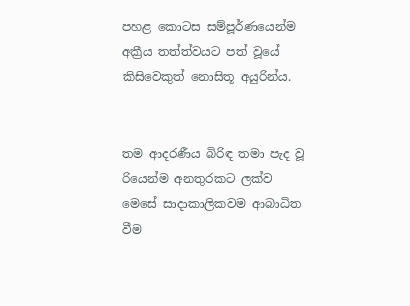පහළ කොටස සම්පූර්ණයෙන්ම අක්‍රීය තත්ත්වයට පත් වූයේ කිසිවෙකුත් නොසිතූ අයුරින්ය.


තම ආදරණීය බිරිඳ තමා පැද වූ රියෙන්ම අනතුරකට ලක්ව මෙසේ සාදාකාලිකවම ආබාධිත වීම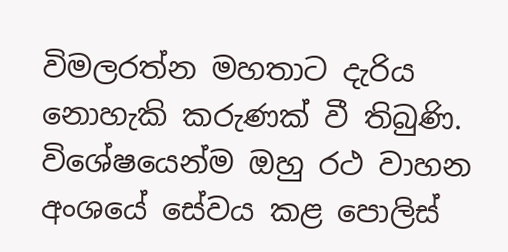විමලරත්න මහතාට දැරිය නොහැකි කරුණක් වී තිබුණි. විශේෂයෙන්ම ඔහු රථ වාහන අංශයේ සේවය කළ පොලිස්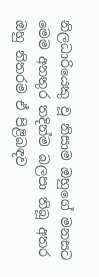නිලධාරියෙකු වූ නිසාම ඔහුගේ මනසට මෙම අනතුර තදින්ම බලපා තිබූ අතර ඔහු නිතරම ඒ පිළිබඳව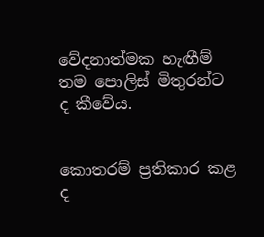වේදනාත්මක හැඟීම් තම පොලිස් මිතුරන්ට ද කීවේය.


කොතරම් ප්‍රතිකාර කළ ද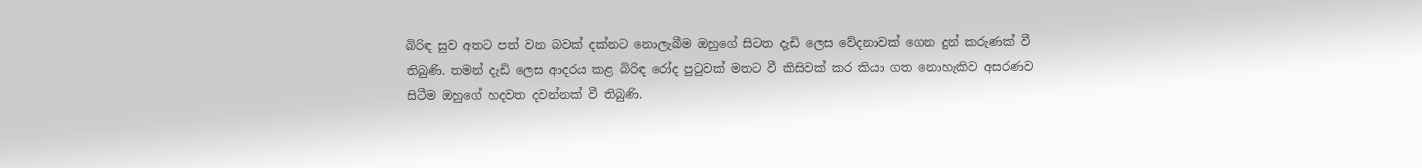බිරිඳ සුව අතට පත් වන බවක් දක්නට නොලැබීම ඔහුගේ සිටත දැඩි ලෙස වේදනාවක් ගෙන දුන් කරුණක් වී තිබුණි. තමන් දැඩි ලෙස ආදරය කළ බිරිඳ රෝද පුටුවක් මතට වී කිසිවක් කර කියා ගත නොහැකිව අසරණව සිටීම ඔහුගේ හදවත දවන්නක් වී තිබුණි.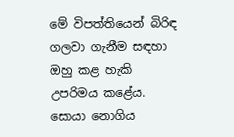මේ විපත්තියෙන් බිරිඳ ගලවා ගැනීම සඳහා ඔහු කළ හැකි උපරිමය කළේය. සොයා නොගිය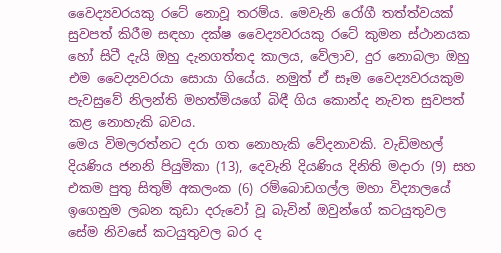වෛද්‍යවරයකු රටේ නොවූ තරම්ය. මෙවැනි රෝගී තත්ත්වයක් සුවපත් කිරීම සඳහා දක්ෂ වෛද්‍යවරයකු රටේ කුමන ස්ථානයක හෝ සිටී දැයි ඔහු දැනගත්තද කාලය, වේලාව, දුර නොබලා ඔහු එම වෛද්‍යවරයා සොයා ගියේය. නමුත් ඒ සෑම වෛද්‍යවරයකුම පැවසුවේ නිලන්ති මහත්මියගේ බිඳී ගිය කොන්ද නැවත සුවපත් කළ නොහැකි බවය.
මෙය විමලරත්නට දරා ගත නොහැකි වේදනාවකි. වැඩිමහල් දියණිය ජනනි පියුමිකා (13), දෙවැනි දියණිය දිනිති මදාරා (9) සහ එකම පුතු සිතුම් අකලංක (6) රම්බොඩගල්ල මහා විද්‍යාලයේ ඉගෙනුම ලබන කුඩා දරුවෝ වූ බැවින් ඔවුන්ගේ කටයුතුවල සේම නිවසේ කටයුතුවල බර ද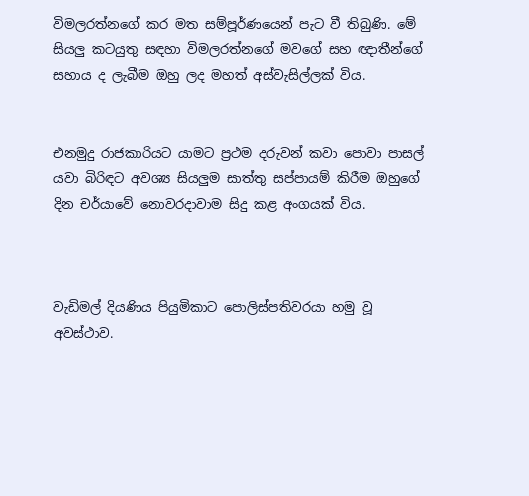විමලරත්නගේ කර මත සම්පූර්ණයෙන් පැට වී තිබුණි. මේ සියලු කටයුතු සඳහා විමලරත්නගේ මවගේ සහ ඥාතීන්ගේ සහාය ද ලැබීම ඔහු ලද මහත් අස්වැසිල්ලක් විය.


එනමුදු රාජකාරියට යාමට ප්‍රථම දරුවන් කවා පොවා පාසල් යවා බිරිඳට අවශ්‍ය සියලුම සාත්තු සප්පායම් කිරීම ඔහුගේ දින චර්යාවේ නොවරදාවාම සිදු කළ අංගයක් විය.



වැඩිමල් දියණිය පියුමිකාට පොලිස්පතිවරයා හමු වූ අවස්ථාව.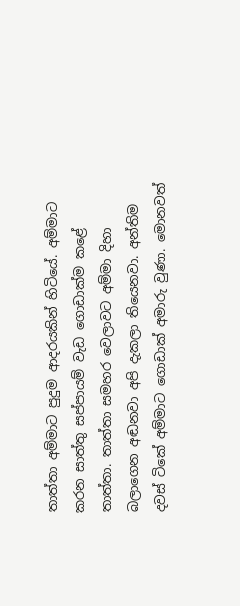තාත්තා අම්මාට පුදුම ආදරයකින් හිටියේ. අම්මාට කරන සාත්තු සප්පායම් වැඩ ගොඩාක්ම කළේ තාත්තා. තාත්තා සමහර වෙලාවට අම්මා දිහා බලාගෙන අඬනවා අපි දැකලා තියෙනවා. අන්තිම දවස් ටිකේ අම්මාට ගොඩාක් අමාරු වුණා. මොනවත්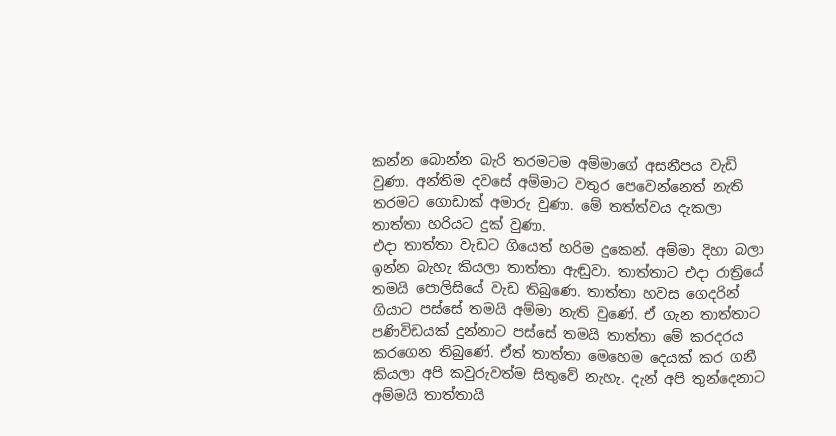කන්න බොන්න බැරි තරමටම අම්මාගේ අසනීපය වැඩි වුණා. අන්තිම දවසේ අම්මාට වතුර පෙවෙන්නෙත් නැති තරමට ගොඩාක් අමාරු වුණා. මේ තත්ත්වය දැකලා තාත්තා හරියට දුක් වුණා.
එදා තාත්තා වැඩට ගියෙත් හරිම දුකෙන්. අම්මා දිහා බලා ඉන්න බැහැ කියලා තාත්තා ඇඬුවා. තාත්තාට එදා රාත්‍රියේ තමයි පොලිසියේ වැඩ තිබුණෙ. තාත්තා හවස ගෙදරින් ගියාට පස්සේ තමයි අම්මා නැති වුණේ. ඒ ගැන තාත්තාට පණිවිඩයක් දුන්නාට පස්සේ තමයි තාත්තා මේ කරදරය කරගෙන තිබුණේ. ඒත් තාත්තා මෙහෙම දෙයක් කර ගනී කියලා අපි කවුරුවත්ම සිතුවේ නැහැ. දැන් අපි තුන්දෙනාට අම්මයි තාත්තායි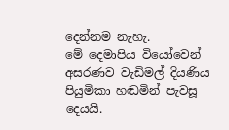දෙන්නම නැහැ.
මේ දෙමාපිය වියෝවෙන් අසරණව වැඩිමල් දියණිය පියුමිකා හඬමින් පැවසූ දෙයයි.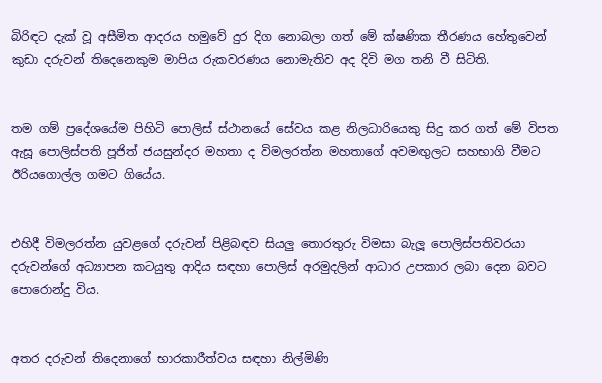බිරිඳට දැක් වූ අසීමිත ආදරය හමුවේ දුර දිග නොබලා ගත් මේ ක්ෂණික තීරණය හේතුවෙන් කුඩා දරුවන් තිදෙනෙකුම මාපිය රුකවරණය නොමැතිව අද දිවි මග තනි වී සිටිති.


තම ගම් ප්‍රදේශයේම පිහිටි පොලිස් ස්ථානයේ සේවය කළ නිලධාරියෙකු සිදු කර ගත් මේ විපත ඇසූ පොලිස්පති පූජිත් ජයසුන්දර මහතා ද විමලරත්න මහතාගේ අවමඟුලට සහභාගි වීමට ඊරියගොල්ල ගමට ගියේය.


එහිදී විමලරත්න යුවළගේ දරුවන් පිළිබඳව සියලු තොරතුරු විමසා බැලූ පොලිස්පතිවරයා දරුවන්ගේ අධ්‍යාපන කටයුතු ආදිය සඳහා පොලිස් අරමුදලින් ආධාර උපකාර ලබා දෙන බවට පොරොන්දු විය.


අතර දරුවන් තිදෙනාගේ භාරකාරීත්වය සඳහා නිල්මිණි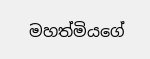මහත්මියගේ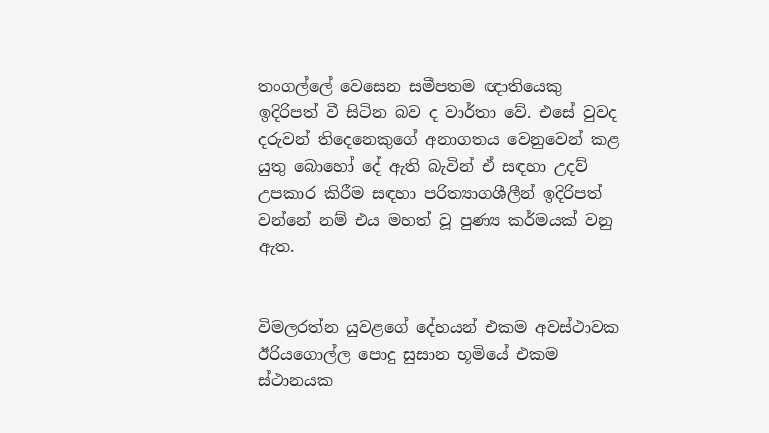තංගල්ලේ වෙසෙන සමීපතම ඥාතියෙකු ඉදිරිපත් වී සිටින බව ද වාර්තා වේ. එසේ වුවද දරුවන් තිදෙනෙකුගේ අනාගතය වෙනුවෙන් කළ යුතු බොහෝ දේ ඇති බැවින් ඒ සඳහා උදව් උපකාර කිරීම සඳහා පරිත්‍යාගශීලීන් ඉදිරිපත් වන්නේ නම් එය මහත් වූ පුණ්‍ය කර්මයක් වනු ඇත.


විමලරත්න යුවළගේ දේහයන් එකම අවස්ථාවක ඊරියගොල්ල පොදු සුසාන භූමියේ එකම ස්ථානයක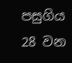පසුගිය 28 වන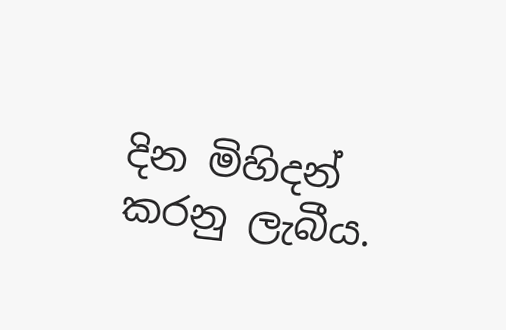දින මිහිදන් කරනු ලැබීය.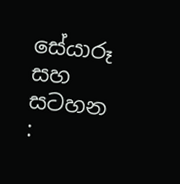සේයාරූ සහ සටහන :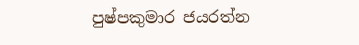පුෂ්පකුමාර ජයරත්න